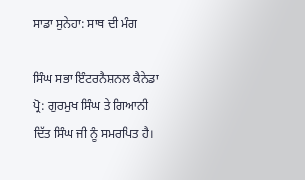ਸਾਡਾ ਸੁਨੇਹਾ: ਸਾਥ ਦੀ ਮੰਗ

ਸਿੰਘ ਸਭਾ ਇੰਟਰਨੈਸ਼ਨਲ ਕੈਨੇਡਾ ਪ੍ਰੋ: ਗੁਰਮੁਖ ਸਿੰਘ ਤੇ ਗਿਆਨੀ ਦਿੱਤ ਸਿੰਘ ਜੀ ਨੂੰ ਸਮਰਪਿਤ ਹੈ।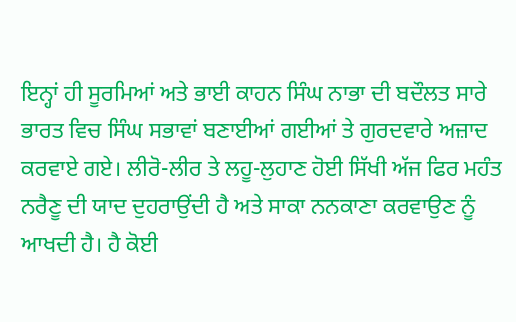ਇਨ੍ਹਾਂ ਹੀ ਸੂਰਮਿਆਂ ਅਤੇ ਭਾਈ ਕਾਹਨ ਸਿੰਘ ਨਾਭਾ ਦੀ ਬਦੌਲਤ ਸਾਰੇ ਭਾਰਤ ਵਿਚ ਸਿੰਘ ਸਭਾਵਾਂ ਬਣਾਈਆਂ ਗਈਆਂ ਤੇ ਗੁਰਦਵਾਰੇ ਅਜ਼ਾਦ ਕਰਵਾਏ ਗਏ। ਲੀਰੋ-ਲੀਰ ਤੇ ਲਹੂ-ਲੁਹਾਣ ਹੋਈ ਸਿੱਖੀ ਅੱਜ ਫਿਰ ਮਹੰਤ ਨਰੈਣੂ ਦੀ ਯਾਦ ਦੁਹਰਾਉਂਦੀ ਹੈ ਅਤੇ ਸਾਕਾ ਨਨਕਾਣਾ ਕਰਵਾਉਣ ਨੂੰ ਆਖਦੀ ਹੈ। ਹੈ ਕੋਈ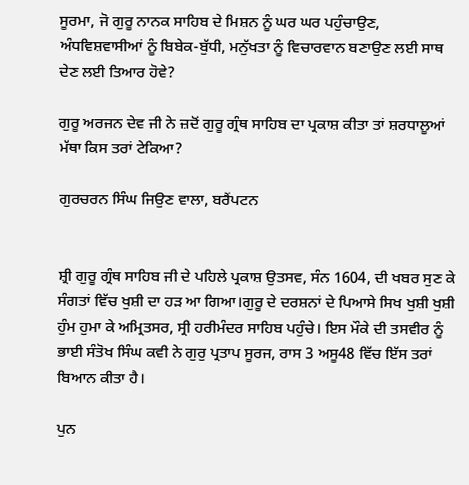ਸੂਰਮਾ, ਜੋ ਗੁਰੂ ਨਾਨਕ ਸਾਹਿਬ ਦੇ ਮਿਸ਼ਨ ਨੂੰ ਘਰ ਘਰ ਪਹੁੰਚਾਉਣ, ਅੰਧਵਿਸ਼ਵਾਸੀਆਂ ਨੂੰ ਬਿਬੇਕ-ਬੁੱਧੀ, ਮਨੁੱਖਤਾ ਨੂੰ ਵਿਚਾਰਵਾਨ ਬਣਾਉਣ ਲਈ ਸਾਥ ਦੇਣ ਲਈ ਤਿਆਰ ਹੋਵੇ?

ਗੁਰੂ ਅਰਜਨ ਦੇਵ ਜੀ ਨੇ ਜ਼ਦੋਂ ਗੁਰੂ ਗ੍ਰੰਥ ਸਾਹਿਬ ਦਾ ਪ੍ਰਕਾਸ਼ ਕੀਤਾ ਤਾਂ ਸ਼ਰਧਾਲੂਆਂ ਮੱਥਾ ਕਿਸ ਤਰਾਂ ਟੇਕਿਆ?

ਗੁਰਚਰਨ ਸਿੰਘ ਜਿਉਣ ਵਾਲਾ, ਬਰੈਂਪਟਨ


ਸ਼੍ਰੀ ਗੁਰੂ ਗ੍ਰੰਥ ਸਾਹਿਬ ਜੀ ਦੇ ਪਹਿਲੇ ਪ੍ਰਕਾਸ਼ ਉਤਸਵ, ਸੰਨ 1604, ਦੀ ਖਬਰ ਸੁਣ ਕੇ ਸੰਗਤਾਂ ਵਿੱਚ ਖੁਸ਼ੀ ਦਾ ਹੜ ਆ ਗਿਆ।ਗੁਰੂ ਦੇ ਦਰਸ਼ਨਾਂ ਦੇ ਪਿਆਸੇ ਸਿਖ ਖੁਸ਼ੀ ਖੁਸ਼ੀ ਹੁੰਮ ਹੁਮਾ ਕੇ ਅਮ੍ਰਿਤਸਰ, ਸ੍ਰੀ ਹਰੀਮੰਦਰ ਸਾਹਿਬ ਪਹੁੰਚੇ। ਇਸ ਮੌਕੇ ਦੀ ਤਸਵੀਰ ਨੂੰ ਭਾਈ ਸੰਤੋਖ ਸਿੰਘ ਕਵੀ ਨੇ ਗੁਰੁ ਪ੍ਰਤਾਪ ਸੂਰਜ, ਰਾਸ 3 ਅਸੂ48 ਵਿੱਚ ਇੱਸ ਤਰਾਂ ਬਿਆਨ ਕੀਤਾ ਹੈ।

ਪੁਨ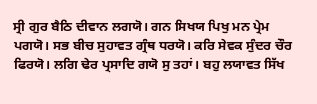ਸ੍ਰੀ ਗੁਰ ਬੈਠਿ ਦੀਵਾਨ ਲਗਯੋ। ਗਨ ਸਿਖਯ ਪਿਖੁ ਮਨ ਪ੍ਰੇਮ ਪਗਯੋ। ਸਭ ਬੀਚ ਸੁਹਾਵਤ ਗ੍ਰੰਥ ਧਰਯੋ। ਕਰਿ ਸੇਵਕ ਸੁੰਦਰ ਚੌਰ ਫਿਰਯੋ। ਲਗਿ ਢੇਰ ਪ੍ਰਸਾਦਿ ਗਯੋ ਸੁ ਤਹਾਂ। ਬਹੁ ਲਯਾਵਤ ਸਿੱਖ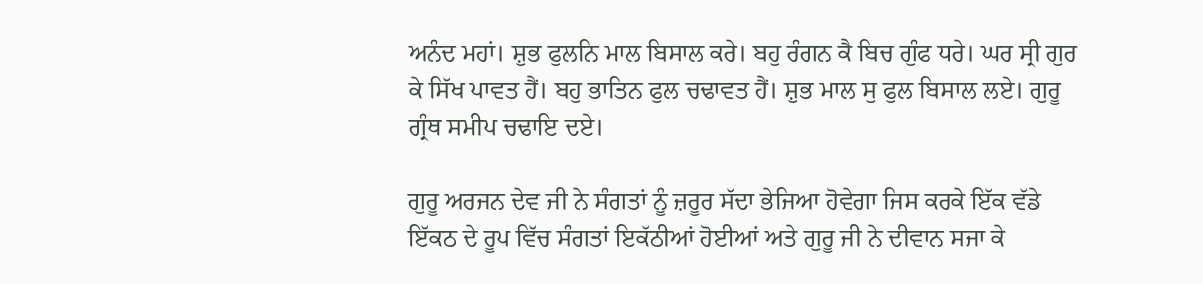ਅਨੰਦ ਮਹਾਂ। ਸ਼ੁਭ ਫੁਲਨਿ ਮਾਲ ਬਿਸਾਲ ਕਰੇ। ਬਹੁ ਰੰਗਨ ਕੈ ਬਿਚ ਗੁੰਫ ਧਰੇ। ਘਰ ਸ੍ਰੀ ਗੁਰ ਕੇ ਸਿੱਖ ਪਾਵਤ ਹੈਂ। ਬਹੁ ਭਾਤਿਨ ਫੁਲ ਚਢਾਵਤ ਹੈਂ। ਸ਼ੁਭ ਮਾਲ ਸੁ ਫੁਲ ਬਿਸਾਲ ਲਏ। ਗੁਰੂ ਗ੍ਰੰਥ ਸਮੀਪ ਚਢਾਇ ਦਏ।

ਗੁਰੂ ਅਰਜਨ ਦੇਵ ਜੀ ਨੇ ਸੰਗਤਾਂ ਨੂੰ ਜ਼ਰੂਰ ਸੱਦਾ ਭੇਜਿਆ ਹੋਵੇਗਾ ਜਿਸ ਕਰਕੇ ਇੱਕ ਵੱਡੇ ਇੱਕਠ ਦੇ ਰੂਪ ਵਿੱਚ ਸੰਗਤਾਂ ਇਕੱਠੀਆਂ ਹੋਈਆਂ ਅਤੇ ਗੁਰੂ ਜੀ ਨੇ ਦੀਵਾਨ ਸਜਾ ਕੇ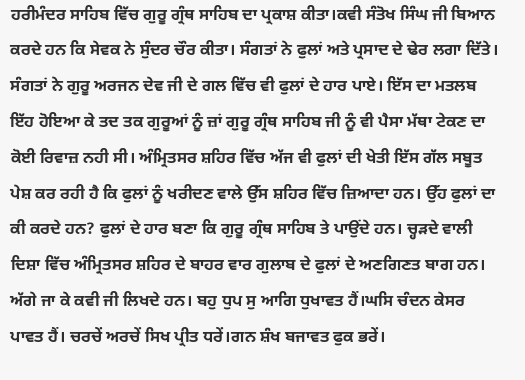ਹਰੀਮੰਦਰ ਸਾਹਿਬ ਵਿੱਚ ਗੁਰੂ ਗ੍ਰੰਥ ਸਾਹਿਬ ਦਾ ਪ੍ਰਕਾਸ਼ ਕੀਤਾ।ਕਵੀ ਸੰਤੋਖ ਸਿੰਘ ਜੀ ਬਿਆਨ ਕਰਦੇ ਹਨ ਕਿ ਸੇਵਕ ਨੇ ਸੁੰਦਰ ਚੌਰ ਕੀਤਾ। ਸੰਗਤਾਂ ਨੇ ਫੁਲਾਂ ਅਤੇ ਪ੍ਰਸਾਦ ਦੇ ਢੇਰ ਲਗਾ ਦਿੱਤੇ। ਸੰਗਤਾਂ ਨੇ ਗੁਰੂ ਅਰਜਨ ਦੇਵ ਜੀ ਦੇ ਗਲ ਵਿੱਚ ਵੀ ਫੁਲਾਂ ਦੇ ਹਾਰ ਪਾਏ। ਇੱਸ ਦਾ ਮਤਲਬ ਇੱਹ ਹੋਇਆ ਕੇ ਤਦ ਤਕ ਗੁਰੂਆਂ ਨੂੰ ਜ਼ਾਂ ਗੁਰੂ ਗ੍ਰੰਥ ਸਾਹਿਬ ਜੀ ਨੂੰ ਵੀ ਪੈਸਾ ਮੱਥਾ ਟੇਕਣ ਦਾ ਕੋਈ ਰਿਵਾਜ਼ ਨਹੀ ਸੀ। ਅੰਮ੍ਰਿਤਸਰ ਸ਼ਹਿਰ ਵਿੱਚ ਅੱਜ ਵੀ ਫੁਲਾਂ ਦੀ ਖੇਤੀ ਇੱਸ ਗੱਲ ਸਬੂਤ ਪੇਸ਼ ਕਰ ਰਹੀ ਹੈ ਕਿ ਫੁਲਾਂ ਨੂੰ ਖਰੀਦਣ ਵਾਲੇ ਉੱਸ ਸ਼ਹਿਰ ਵਿੱਚ ਜ਼ਿਆਦਾ ਹਨ। ਉੱਹ ਫੁਲਾਂ ਦਾ ਕੀ ਕਰਦੇ ਹਨ? ਫੁਲਾਂ ਦੇ ਹਾਰ ਬਣਾ ਕਿ ਗੁਰੂ ਗ੍ਰੰਥ ਸਾਹਿਬ ਤੇ ਪਾਉਂਦੇ ਹਨ। ਚ੍ਹੜਦੇ ਵਾਲੀ ਦਿਸ਼ਾ ਵਿੱਚ ਅੰਮ੍ਰਿਤਸਰ ਸ਼ਹਿਰ ਦੇ ਬਾਹਰ ਵਾਰ ਗੁਲਾਬ ਦੇ ਫੁਲਾਂ ਦੇ ਅਣਗਿਣਤ ਬਾਗ ਹਨ। ਅੱਗੇ ਜਾ ਕੇ ਕਵੀ ਜੀ ਲਿਖਦੇ ਹਨ। ਬਹੁ ਧੁਪ ਸੁ ਆਗਿ ਧੁਖਾਵਤ ਹੈਂ।ਘਸਿ ਚੰਦਨ ਕੇਸਰ ਪਾਵਤ ਹੈਂ। ਚਰਚੇਂ ਅਰਚੇਂ ਸਿਖ ਪ੍ਰੀਤ ਧਰੇਂ।ਗਨ ਸ਼ੰਖ ਬਜਾਵਤ ਫੁਕ ਭਰੇਂ।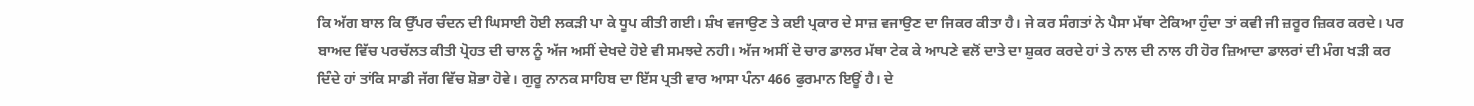ਕਿ ਅੱਗ ਬਾਲ ਕਿ ਉੱਪਰ ਚੰਦਨ ਦੀ ਘਿਸਾਈ ਹੋਈ ਲਕੜੀ ਪਾ ਕੇ ਧੂਪ ਕੀਤੀ ਗਈ। ਸ਼ੰਖ ਵਜਾਉਣ ਤੇ ਕਈ ਪ੍ਰਕਾਰ ਦੇ ਸਾਜ਼ ਵਜਾਉਣ ਦਾ ਜਿਕਰ ਕੀਤਾ ਹੈ। ਜੇ ਕਰ ਸੰਗਤਾਂ ਨੇ ਪੈਸਾ ਮੱਥਾ ਟੇਕਿਆ ਹੁੰਦਾ ਤਾਂ ਕਵੀ ਜੀ ਜ਼ਰੂਰ ਜ਼ਿਕਰ ਕਰਦੇ। ਪਰ ਬਾਅਦ ਵਿੱਚ ਪਰਚੱਲਤ ਕੀਤੀ ਪ੍ਰੋਹਤ ਦੀ ਚਾਲ ਨੂੰ ਅੱਜ ਅਸੀਂ ਦੇਖਦੇ ਹੋਏ ਵੀ ਸਮਝਦੇ ਨਹੀ। ਅੱਜ ਅਸੀਂ ਦੋ ਚਾਰ ਡਾਲਰ ਮੱਥਾ ਟੇਕ ਕੇ ਆਪਣੇ ਵਲੋਂ ਦਾਤੇ ਦਾ ਸ਼ੁਕਰ ਕਰਦੇ ਹਾਂ ਤੇ ਨਾਲ ਦੀ ਨਾਲ ਹੀ ਹੋਰ ਜ਼ਿਆਦਾ ਡਾਲਰਾਂ ਦੀ ਮੰਗ ਖੜੀ ਕਰ ਦਿੰਦੇ ਹਾਂ ਤਾਂਕਿ ਸਾਡੀ ਜੱਗ ਵਿੱਚ ਸ਼ੋਭਾ ਹੋਵੇ। ਗੁਰੂ ਨਾਨਕ ਸਾਹਿਬ ਦਾ ਇੱਸ ਪ੍ਰਤੀ ਵਾਰ ਆਸਾ ਪੰਨਾ 466 ਫੁਰਮਾਨ ਇਊਂ ਹੈ। ਦੇ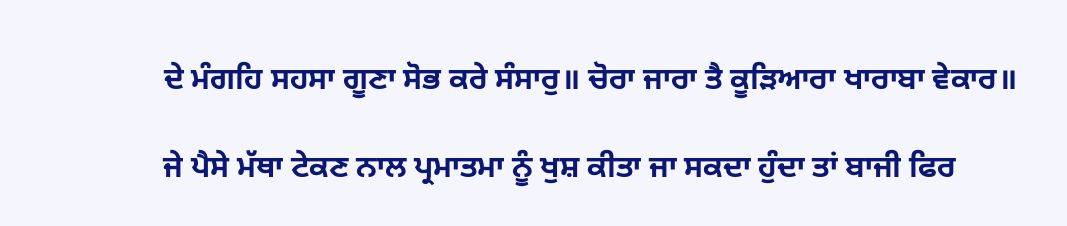ਦੇ ਮੰਗਹਿ ਸਹਸਾ ਗੂਣਾ ਸੋਭ ਕਰੇ ਸੰਸਾਰੁ॥ ਚੋਰਾ ਜਾਰਾ ਤੈ ਕੂੜਿਆਰਾ ਖਾਰਾਬਾ ਵੇਕਾਰ॥

ਜੇ ਪੈਸੇ ਮੱਥਾ ਟੇਕਣ ਨਾਲ ਪ੍ਰਮਾਤਮਾ ਨੂੰ ਖੁਸ਼ ਕੀਤਾ ਜਾ ਸਕਦਾ ਹੁੰਦਾ ਤਾਂ ਬਾਜੀ ਫਿਰ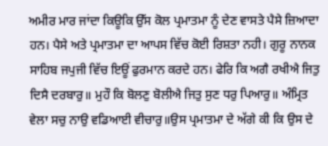ਅਮੀਰ ਮਾਰ ਜਾਂਦਾ ਕਿਊਕਿ ਉੱਸ ਕੋਲ ਪ੍ਰਮਾਤਮਾ ਨੂੰ ਦੇਣ ਵਾਸਤੇ ਪੈਸੇ ਜ਼ਿਆਦਾ ਹਨ। ਪੈਸੇ ਅਤੇ ਪ੍ਰਮਾਤਮਾ ਦਾ ਆਪਸ ਵਿੱਚ ਕੋਈ ਰਿਸ਼ਤਾ ਨਹੀ। ਗੁਰੂ ਨਾਨਕ ਸਾਹਿਬ ਜਪੁਜੀ ਵਿੱਚ ਇਊਂ ਫੁਰਮਾਨ ਕਰਦੇ ਹਨ। ਫੇਰਿ ਕਿ ਅਗੈ ਰਖੀਐ ਜਿਤੁ ਦਿਸੈ ਦਰਬਾਰੁ॥ ਮੁਹੌ ਕਿ ਬੋਲਣੁ ਬੋਲੀਐ ਜਿਤੁ ਸੁਣ ਧਰੁ ਪਿਆਰੁ॥ ਅੰਮ੍ਰਿਤ ਵੇਲਾ ਸਚੁ ਨਾਉ ਵਡਿਆਈ ਵੀਚਾਰੁ॥ਉਸ ਪ੍ਰਮਾਤਮਾ ਦੇ ਅੱਗੇ ਕੀ ਕਿ ਉਸ ਦੇ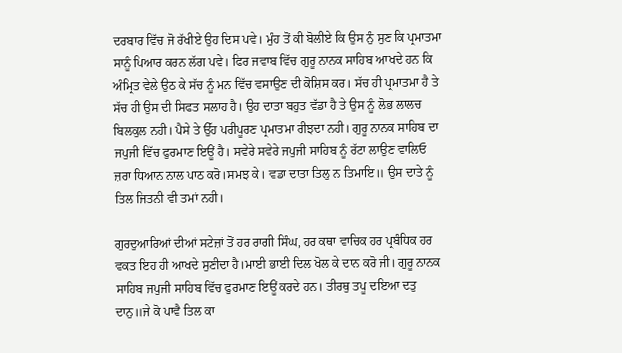ਦਰਬਾਰ ਵਿੱਚ ਜੋ ਰੱਖੀਏ ਉਹ ਦਿਸ ਪਵੇ। ਮੁੰਹ ਤੋਂ ਕੀ ਬੋਲੀਏ ਕਿ ਉਸ ਨੁੰ ਸੁਣ ਕਿ ਪ੍ਰਮਾਤਮਾ ਸਾਨੂੰ ਪਿਆਰ ਕਰਨ ਲੱਗ ਪਵੇ। ਫਿਰ ਜਵਾਬ ਵਿੱਚ ਗੁਰੂ ਨਾਨਕ ਸਾਹਿਬ ਆਖਦੇ ਹਨ ਕਿ ਅੰਮ੍ਰਿਤ ਵੇਲੇ ਉਠ ਕੇ ਸੱਚ ਨੂੰ ਮਨ ਵਿੱਚ ਵਸਾਉਣ ਦੀ ਕੋਸ਼ਿਸ ਕਰ। ਸੱਚ ਹੀ ਪ੍ਰਮਾਤਮਾ ਹੈ ਤੇ ਸੱਚ ਹੀ ਉਸ ਦੀ ਸਿਫਤ ਸਲਾਹ ਹੈ। ਉਹ ਦਾਤਾ ਬਹੁਤ ਵੱਡਾ ਹੈ ਤੇ ਉਸ ਨੂੰ ਲੋਭ ਲਾਲਚ ਬਿਲਕੁਲ ਨਹੀ। ਪੈਸੇ ਤੇ ਉੱਹ ਪਰੀਪੂਰਣ ਪ੍ਰਮਾਤਮਾ ਰੀਝਦਾ ਨਹੀ। ਗੁਰੂ ਨਾਨਕ ਸਾਹਿਬ ਦਾ ਜਪੁਜੀ ਵਿੱਚ ਫੁਰਮਾਣ ਇਊਂ ਹੈ। ਸਵੇਰੇ ਸਵੇਰੇ ਜਪੁਜੀ ਸਾਹਿਬ ਨੂੰ ਰੱਟਾ ਲਾਉਣ ਵਾਲਿਓ ਜ਼ਰਾ ਧਿਆਨ ਨਾਲ ਪਾਠ ਕਰੋ।ਸਮਝ ਕੇ। ਵਡਾ ਦਾਤਾ ਤਿਲੁ ਨ ਤਿਮਾਇ॥ ਉਸ ਦਾਤੇ ਨੂੰ ਤਿਲ ਜਿਤਨੀ ਵੀ ਤਮਾਂ ਨਹੀ।

ਗੁਰਦੁਆਰਿਆਂ ਦੀਆਂ ਸਟੇਜ਼ਾਂ ਤੋਂ ਹਰ ਰਾਗੀ ਸਿੰਘ, ਹਰ ਕਥਾ ਵਾਚਿਕ ਹਰ ਪ੍ਰਬੰਧਿਕ ਹਰ ਵਕਤ ਇਹ ਹੀ ਆਖਦੇ ਸੁਣੀਦਾ ਹੈ।ਮਾਈ ਭਾਈ ਦਿਲ ਖੋਲ ਕੇ ਦਾਨ ਕਰੋ ਜੀ। ਗੁਰੂ ਨਾਨਕ ਸਾਹਿਬ ਜਪੁਜੀ ਸਾਹਿਬ ਵਿੱਚ ਫੁਰਮਾਣ ਇਊਂ ਕਰਦੇ ਹਨ। ਤੀਰਥੁ ਤਪੂ ਦਇਆ ਦਤੁ ਦਾਨੁ॥ਜੇ ਕੋ ਪਾਵੈ ਤਿਲ ਕਾ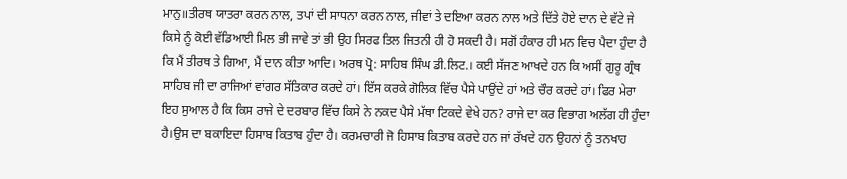ਮਾਨੁ॥ਤੀਰਥ ਯਾਤਰਾ ਕਰਨ ਨਾਲ, ਤਪਾਂ ਦੀ ਸਾਧਨਾ ਕਰਨ ਨਾਲ, ਜੀਵਾਂ ਤੇ ਦਇਆ ਕਰਨ ਨਾਲ ਅਤੇ ਦਿੱਤੇ ਹੋਏ ਦਾਨ ਦੇ ਵੱਟੇ ਜੇ ਕਿਸੇ ਨੂੰ ਕੋਈ ਵੱਡਿਆਈ ਮਿਲ ਭੀ ਜਾਵੇ ਤਾਂ ਭੀ ਉਹ ਸਿਰਫ ਤਿਲ ਜਿਤਨੀ ਹੀ ਹੋ ਸਕਦੀ ਹੈ। ਸਗੋਂ ਹੰਕਾਰ ਹੀ ਮਨ ਵਿਚ ਪੈਦਾ ਹੁੰਦਾ ਹੈ ਕਿ ਮੈਂ ਤੀਰਥ ਤੇ ਗਿਆ, ਮੈਂ ਦਾਨ ਕੀਤਾ ਆਦਿ। ਅਰਥ ਪ੍ਰੋ: ਸਾਹਿਬ ਸਿੰਘ ਡੀ.ਲਿਟ.। ਕਈ ਸੱਜਣ ਆਖਦੇ ਹਨ ਕਿ ਅਸੀਂ ਗੁਰੂ ਗ੍ਰੰਥ ਸਾਹਿਬ ਜੀ ਦਾ ਰਾਜਿਆਂ ਵਾਂਗਰ ਸੱਤਿਕਾਰ ਕਰਦੇ ਹਾਂ। ਇੱਸ ਕਰਕੇ ਗੋਲਿਕ ਵਿੱਚ ਪੈਸੇ ਪਾਉਂਦੇ ਹਾਂ ਅਤੇ ਚੌਰ ਕਰਦੇ ਹਾਂ। ਫਿਰ ਮੇਰਾ ਇਹ ਸੁਆਲ ਹੈ ਕਿ ਕਿਸ ਰਾਜੇ ਦੇ ਦਰਬਾਰ ਵਿੱਚ ਕਿਸੇ ਨੇ ਨਕਦ ਪੈਸੇ ਮੱਥਾ ਟਿਕਦੇ ਵੇਖੇ ਹਨ? ਰਾਜੇ ਦਾ ਕਰ ਵਿਭਾਗ ਅਲੱਗ ਹੀ ਹੁੰਦਾ ਹੈ।ਉਸ ਦਾ ਬਕਾਇਦਾ ਹਿਸਾਬ ਕਿਤਾਬ ਹੁੰਦਾ ਹੈ। ਕਰਮਚਾਰੀ ਜੋ ਹਿਸਾਬ ਕਿਤਾਬ ਕਰਦੇ ਹਨ ਜਾਂ ਰੱਖਦੇ ਹਨ ਉਹਨਾਂ ਨੂੰ ਤਨਖਾਹ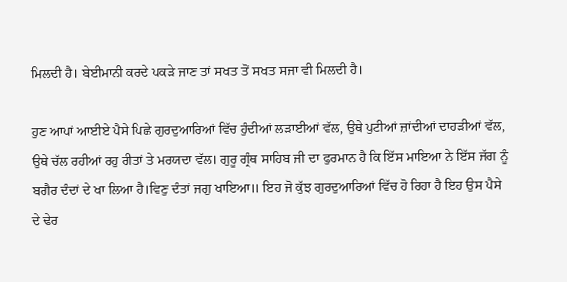ਮਿਲਦੀ ਹੈ। ਬੇਈਮਾਨੀ ਕਰਦੇ ਪਕੜੇ ਜਾਣ ਤਾਂ ਸਖਤ ਤੋਂ ਸਖਤ ਸਜਾ ਵੀ ਮਿਲਦੀ ਹੈ।

ਹੁਣ ਆਪਾਂ ਆਈਏ ਪੈਸੇ ਪਿਛੇ ਗੁਰਦੁਆਰਿਆਂ ਵਿੱਚ ਹੁੰਦੀਆਂ ਲੜਾਈਆਂ ਵੱਲ, ਉਥੇ ਪੁਟੀਆਂ ਜ਼ਾਂਦੀਆਂ ਦਾਹੜੀਆਂ ਵੱਲ, ਉਥੇ ਚੱਲ ਰਹੀਆਂ ਰਹੁ ਰੀਤਾਂ ਤੇ ਮਰਯਦਾ ਵੱਲ। ਗੁਰੂ ਗ੍ਰੰਥ ਸਾਹਿਬ ਜੀ ਦਾ ਫੁਰਮਾਨ ਹੈ ਕਿ ਇੱਸ ਮਾਇਆ ਨੇ ਇੱਸ ਜੱਗ ਨੂੰ ਬਗੈਰ ਦੰਦਾਂ ਦੇ ਖਾ ਲਿਆ ਹੈ।ਵਿਣੁ ਦੰਤਾਂ ਜਗੁ ਖਾਇਆ॥ ਇਹ ਜੋ ਕੁੱਝ ਗੁਰਦੁਆਰਿਆਂ ਵਿੱਚ ਹੋ ਰਿਹਾ ਹੈ ਇਹ ਉਸ ਪੈਸੇ ਦੇ ਢੇਰ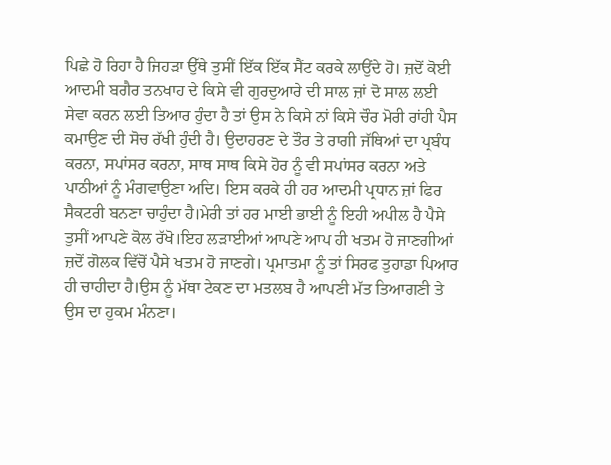ਪਿਛੇ ਹੋ ਰਿਹਾ ਹੈ ਜਿਹੜਾ ਉੱਥੇ ਤੁਸੀਂ ਇੱਕ ਇੱਕ ਸੈਂਟ ਕਰਕੇ ਲਾਉਂਦੇ ਹੋ। ਜ਼ਦੋਂ ਕੋਈ ਆਦਮੀ ਬਗੈਰ ਤਨਖਾਹ ਦੇ ਕਿਸੇ ਵੀ ਗੁਰਦੁਆਰੇ ਦੀ ਸਾਲ ਜ਼ਾਂ ਦੋ ਸਾਲ ਲਈ ਸੇਵਾ ਕਰਨ ਲਈ ਤਿਆਰ ਹੁੰਦਾ ਹੈ ਤਾਂ ਉਸ ਨੇ ਕਿਸੇ ਨਾਂ ਕਿਸੇ ਚੌਰ ਮੋਰੀ ਰਾਂਹੀ ਪੈਸ ਕਮਾਉਣ ਦੀ ਸੋਚ ਰੱਖੀ ਹੁੰਦੀ ਹੈ। ਉਦਾਹਰਣ ਦੇ ਤੌਰ ਤੇ ਰਾਗੀ ਜੱਥਿਆਂ ਦਾ ਪ੍ਰਬੰਧ ਕਰਨਾ, ਸਪਾਂਸਰ ਕਰਨਾ, ਸਾਥ ਸਾਥ ਕਿਸੇ ਹੋਰ ਨੂੰ ਵੀ ਸਪਾਂਸਰ ਕਰਨਾ ਅਤੇ ਪਾਠੀਆਂ ਨੂੰ ਮੰਗਵਾਉਣਾ ਅਦਿ। ਇਸ ਕਰਕੇ ਹੀ ਹਰ ਆਦਮੀ ਪ੍ਰਧਾਨ ਜ਼ਾਂ ਫਿਰ ਸੈਕਟਰੀ ਬਨਣਾ ਚਾਹੁੰਦਾ ਹੈ।ਮੇਰੀ ਤਾਂ ਹਰ ਮਾਈ ਭਾਈ ਨੂੰ ਇਹੀ ਅਪੀਲ ਹੈ ਪੈਸੇ ਤੁਸੀਂ ਆਪਣੇ ਕੋਲ ਰੱਖੋ।ਇਹ ਲੜਾਈਆਂ ਆਪਣੇ ਆਪ ਹੀ ਖਤਮ ਹੋ ਜਾਣਗੀਆਂ ਜ਼ਦੋਂ ਗੋਲਕ ਵਿੱਚੋਂ ਪੈਸੇ ਖਤਮ ਹੋ ਜਾਣਗੇ। ਪ੍ਰਮਾਤਮਾ ਨੂੰ ਤਾਂ ਸਿਰਫ ਤੁਹਾਡਾ ਪਿਆਰ ਹੀ ਚਾਹੀਦਾ ਹੈ।ਉਸ ਨੂੰ ਮੱਥਾ ਟੇਕਣ ਦਾ ਮਤਲਬ ਹੈ ਆਪਣੀ ਮੱਤ ਤਿਆਗਣੀ ਤੇ ਉਸ ਦਾ ਹੁਕਮ ਮੰਨਣਾ।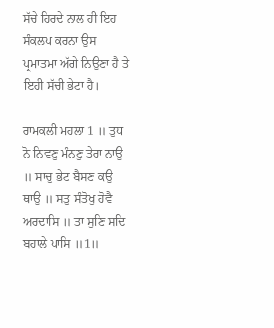ਸੱਚੇ ਹਿਰਦੇ ਨਾਲ ਹੀ ਇਹ ਸੰਕਲਪ ਕਰਨਾ ਉਸ ਪ੍ਰਮਾਤਮਾ ਅੱਗੇ ਨਿਉਣਾ ਹੈ ਤੇ ਇਹੀ ਸੱਚੀ ਭੇਟਾ ਹੈ।

ਰਾਮਕਲੀ ਮਹਲਾ 1 ॥ ਤੁਧ ਨੋ ਨਿਵਣੁ ਮੰਨਣੁ ਤੇਰਾ ਨਾਉ ॥ ਸਾਚੁ ਭੇਟ ਬੈਸਣ ਕਉ ਥਾਉ ॥ ਸਤੁ ਸੰਤੋਖੁ ਹੋਵੈ ਅਰਦਾਸਿ ॥ ਤਾ ਸੁਣਿ ਸਦਿ ਬਹਾਲੇ ਪਾਸਿ ॥1॥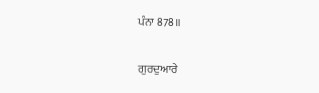ਪੰਨਾ 878॥

ਗੁਰਦੁਆਰੇ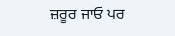ਜ਼ਰੂਰ ਜਾਓ ਪਰ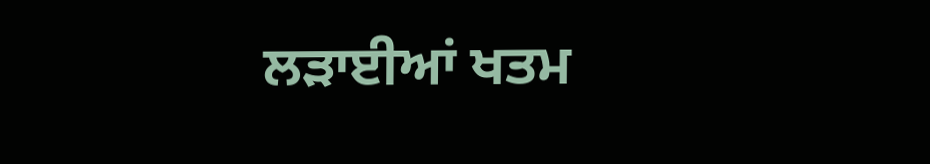ਲੜਾਈਆਂ ਖਤਮ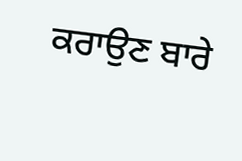ਕਰਾਉਣ ਬਾਰੇ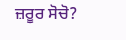ਜ਼ਰੂਰ ਸੋਚੋ?